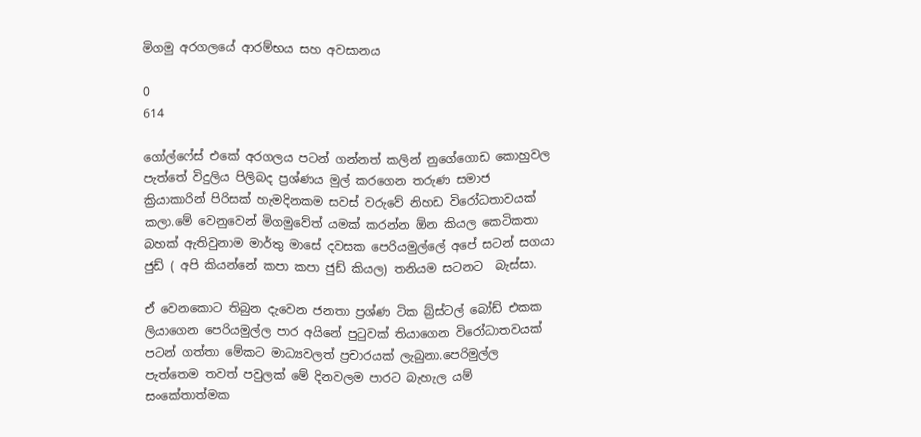මිගමු අරගලයේ ආරම්භය සහ අවසානය

0
614

ගෝල්ෆේස් එකේ අරගලය පටන් ගන්නත් කලින් නුගේගොඩ කොහුවල පැත්තේ විදුලිය පිලිබද ප්‍රශ්ණය මුල් කරගෙන තරුණ සමාජ ක්‍රියාකාරින් පිරිසක් හැමදිනකම සවස් වරුවේ නිහඩ විරෝධතාවයක් කලා.මේ වෙනුවෙන් මිගමුවේත් යමක් කරන්න ඕන කියල කෙටිකතා බහක් ඇතිවුනාම මාර්තු මාසේ දවසක පෙරියමුල්ලේ අපේ සටන් සගයා ජුඩ් ( අපි කියන්නේ කපා කපා ජුඩ් කියල) තනියම සටනට  බැස්සා.

ඒ වෙනකොට තිබුන දැවෙන ජනතා ප්‍රශ්ණ ටික බ්‍ර්ස්ටල් බෝඩ් එකක ලියාගෙන පෙරියමුල්ල පාර අයිනේ පුටුවක් තියාගෙන විරෝධාතවයක් පටන් ගත්තා මේකට මාධ්‍යවලත් ප්‍රචාරයක් ලැබුනා.පෙරිමුල්ල පැත්තෙම තවත් පවුලක් මේ දිනවලම පාරට බැහැල යම් සංකේතාත්මක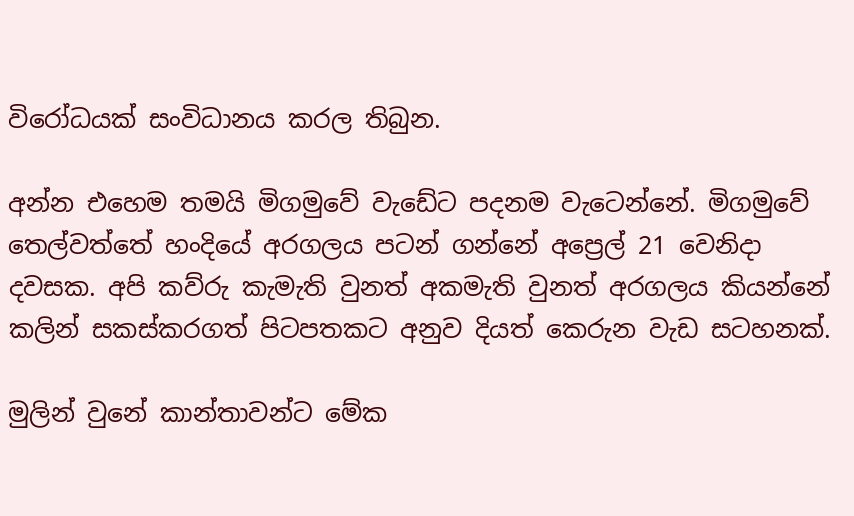විරෝධයක් සංවිධානය කරල තිබුන.

අන්න එහෙම තමයි මිගමුවේ වැඩේට පදනම වැටෙන්නේ. මිගමුවේ තෙල්වත්තේ හංදියේ අරගලය පටන් ගන්නේ අප්‍රෙල් 21 වෙනිදා දවසක. අපි කව්රු කැමැති වුනත් අකමැති වුනත් අරගලය කියන්නේ කලින් සකස්කරගත් පිටපතකට අනුව දියත් කෙරුන වැඩ සටහනක්.

මුලින් වුනේ කාන්තාවන්ට මේක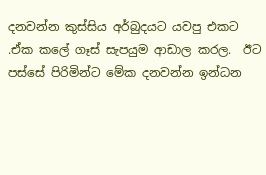දනවන්න කුස්සිය අර්බුදයට යවපු එකට .ඒක කලේ ගෑස් සැපයුම ආඩාල කරල.  ඊට පස්සේ පිරිමින්ට මේක දනවන්න ඉන්ධන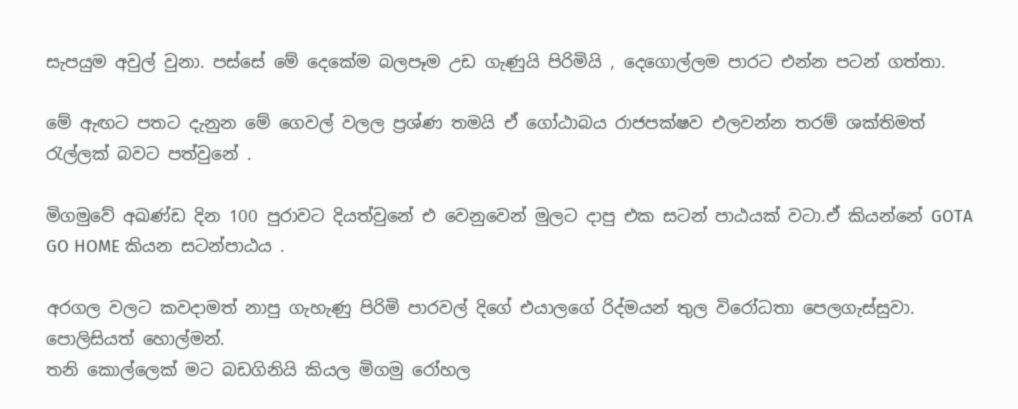සැපයුම අවුල් වුනා. පස්සේ මේ දෙකේම බලපෑම උඩ ගැණුයි පිරිමියි , දෙගොල්ලම පාරට එන්න පටන් ගත්තා.

මේ ඇඟට පතට දැනුන මේ ගෙවල් වලල ප්‍රශ්ණ තමයි ඒ ගෝඨාබය රාජපක්ෂව එලවන්න තරම් ශක්තිමත් රැල්ලක් බවට පත්වුනේ .

මිගමුවේ අඛණ්ඩ දින 100 පුරාවට දියත්වුනේ එ වෙනුවෙන් මුලට දාපු එක සටන් පාඨයක් වටා.ඒ කියන්නේ GOTA GO HOME කියන සටන්පාඨය .

අරගල වලට කවදාමත් නාපු ගැහැණු පිරිමි පාරවල් දිගේ එයාලගේ රිද්මයන් තුල විරෝධතා පෙලගැස්සුවා.
පොලිසියත් හොල්මන්.
තනි කොල්ලෙක් මට බඩගිනියි කියල මිගමු රෝහල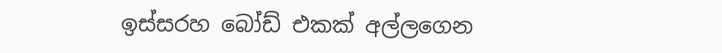ඉස්සරහ බෝඩ් එකක් අල්ලගෙන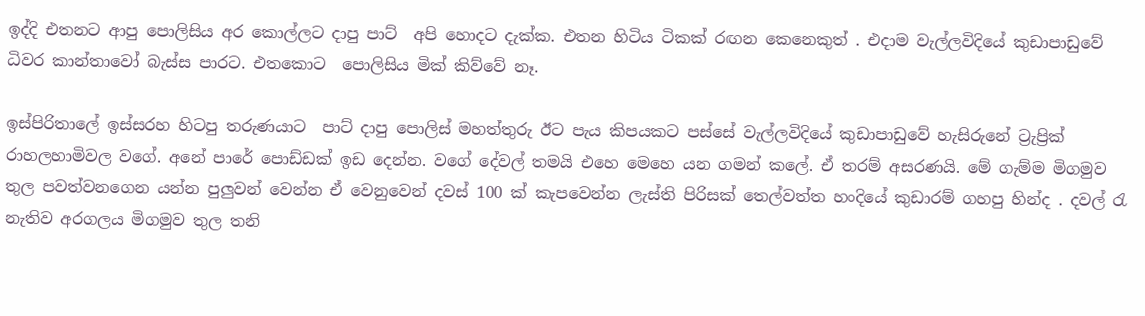ඉද්දි එතනට ආපු පොලිසිය අර කොල්ලට දාපු පාට්  අපි හොදට දැක්ක. එතන හිටිය ටිකක් රඟන කෙනෙකුත් . එදාම වැල්ලවිදියේ කුඩාපාඩුවේ ධිවර කාන්තාවෝ බැස්ස පාරට. එතකොට  පොලිසිය මික් කිව්වේ නෑ.

ඉස්පිරිතාලේ ඉස්සරහ හිටපු තරුණයාට  පාට් දාපු පොලිස් මහත්තුරු ඊට පැය කිපයකට පස්සේ වැල්ලවිදියේ කුඩාපාඩුවේ හැසිරුනේ ට්‍රැප්‍රික් රාහලහාමිවල වගේ. අනේ පාරේ පොඩ්ඩක් ඉඩ දෙන්න. වගේ දේවල් තමයි එහෙ මෙහෙ යන ගමන් කලේ. ඒ තරම් අසරණයි. මේ ගැම්ම මිගමුව තුල පවත්වනගෙන යන්න පුලුවන් වෙන්න ඒ වෙනුවෙන් දවස් 100 ක් කැපවෙන්න ලැස්ති පිරිසක් තෙල්වත්ත හංදියේ කුඩාරම් ගහපු හින්ද . දවල් රැ නැතිව අරගලය මිගමුව තුල තනි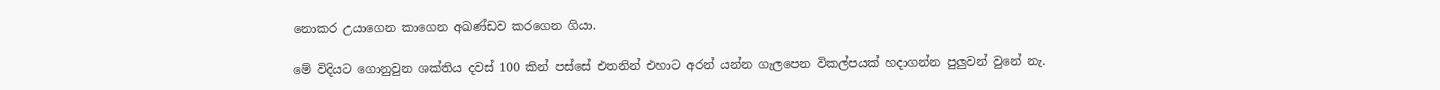නොකර උයාගෙන කාගෙන අඛණ්ඩව කරගෙන ගියා.

මේ විදියට ගොනුවුන ශක්තිය දවස් 100 කින් පස්සේ එතනින් එහාට අරන් යන්න ගැලපෙන විකල්පයක් හදාගන්න පුලුවන් වුනේ නැ.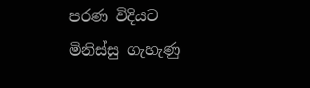පරණ විදියට මිනිස්සු ගැහැණු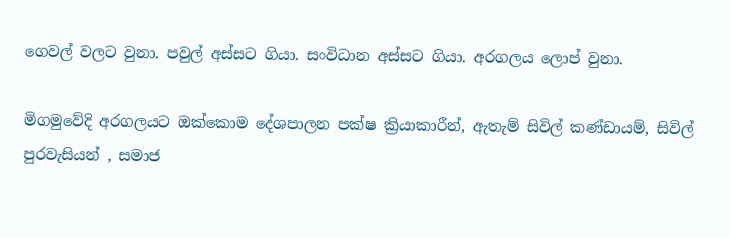ගෙවල් වලට වුනා. පවුල් අස්සට ගියා. සංවිධාන අස්සට ගියා. අරගලය ලොප් වුනා.

මිගමුවේදි අරගලයට ඔක්කොම දේශපාලන පක්ෂ ක්‍රියාකාරීන්, ඇතැම් සිවිල් කණ්ඩායම්, සිවිල් පුරවැසියන් , සමාජ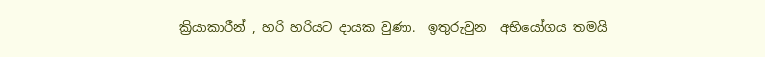ක්‍රියාකාරීන් , හරි හරියට දායක වුණා.  ඉතුරුවුන  අභියෝගය තමයි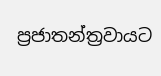ප්‍රජාතන්ත්‍රවායට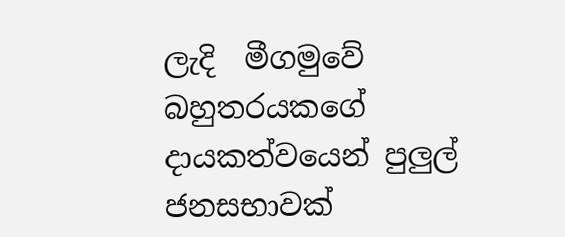ලැදි  මීගමුවේ  බහුතරයකගේ  දායකත්වයෙන් පුලුල් ජනසභාවක්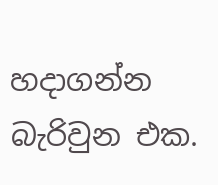හදාගන්න බැරිවුන එක.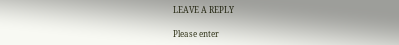LEAVE A REPLY

Please enter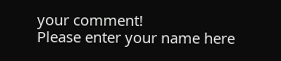your comment!
Please enter your name here